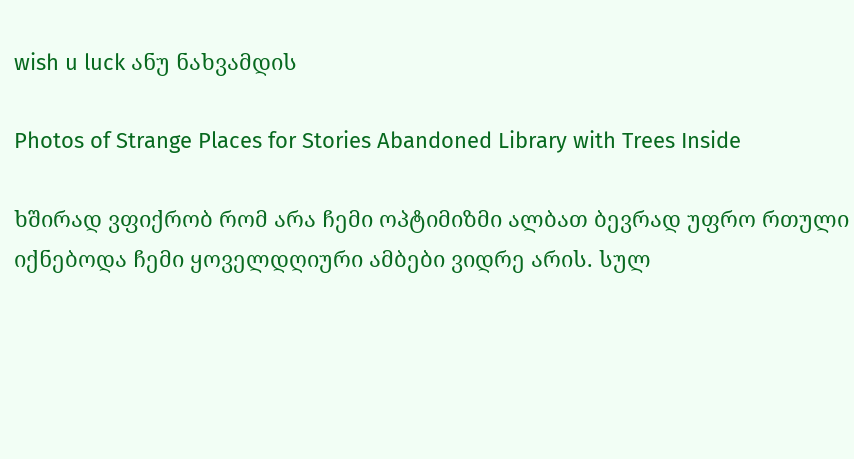wish u luck ანუ ნახვამდის

Photos of Strange Places for Stories Abandoned Library with Trees Inside

ხშირად ვფიქრობ რომ არა ჩემი ოპტიმიზმი ალბათ ბევრად უფრო რთული იქნებოდა ჩემი ყოველდღიური ამბები ვიდრე არის. სულ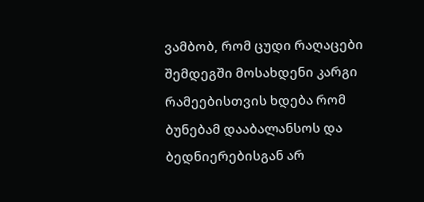ვამბობ, რომ ცუდი რაღაცები შემდეგში მოსახდენი კარგი რამეებისთვის ხდება რომ ბუნებამ დააბალანსოს და ბედნიერებისგან არ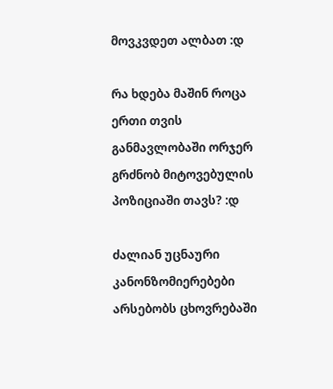მოვკვდეთ ალბათ :დ

რა ხდება მაშინ როცა ერთი თვის განმავლობაში ორჯერ გრძნობ მიტოვებულის პოზიციაში თავს? :დ

ძალიან უცნაური კანონზომიერებები არსებობს ცხოვრებაში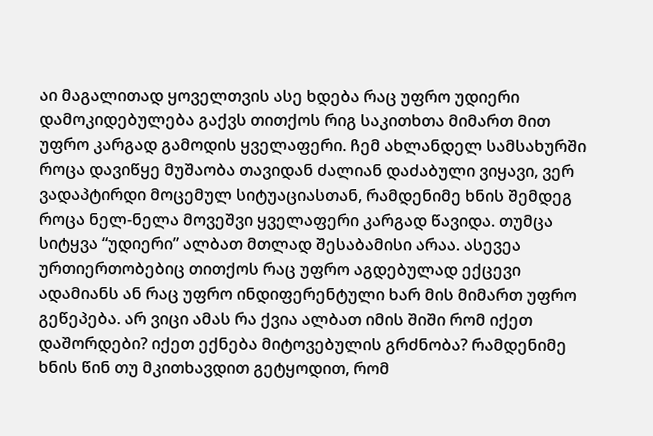აი მაგალითად ყოველთვის ასე ხდება რაც უფრო უდიერი დამოკიდებულება გაქვს თითქოს რიგ საკითხთა მიმართ მით უფრო კარგად გამოდის ყველაფერი. ჩემ ახლანდელ სამსახურში როცა დავიწყე მუშაობა თავიდან ძალიან დაძაბული ვიყავი, ვერ ვადაპტირდი მოცემულ სიტუაციასთან, რამდენიმე ხნის შემდეგ როცა ნელ-ნელა მოვეშვი ყველაფერი კარგად წავიდა. თუმცა სიტყვა “უდიერი” ალბათ მთლად შესაბამისი არაა. ასევეა ურთიერთობებიც თითქოს რაც უფრო აგდებულად ექცევი ადამიანს ან რაც უფრო ინდიფერენტული ხარ მის მიმართ უფრო გეწეპება. არ ვიცი ამას რა ქვია ალბათ იმის შიში რომ იქეთ დაშორდები? იქეთ ექნება მიტოვებულის გრძნობა? რამდენიმე ხნის წინ თუ მკითხავდით გეტყოდით, რომ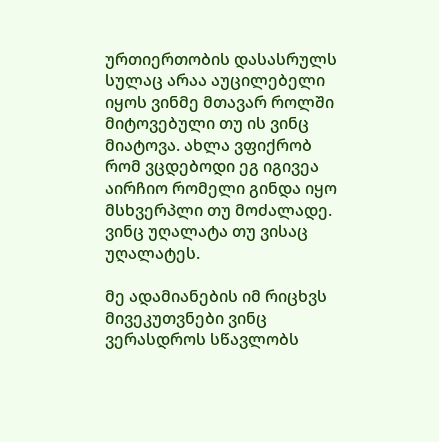ურთიერთობის დასასრულს სულაც არაა აუცილებელი იყოს ვინმე მთავარ როლში მიტოვებული თუ ის ვინც მიატოვა. ახლა ვფიქრობ რომ ვცდებოდი ეგ იგივეა აირჩიო რომელი გინდა იყო მსხვერპლი თუ მოძალადე. ვინც უღალატა თუ ვისაც უღალატეს.

მე ადამიანების იმ რიცხვს მივეკუთვნები ვინც ვერასდროს სწავლობს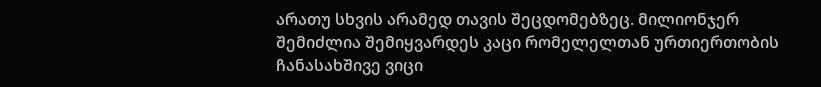არათუ სხვის არამედ თავის შეცდომებზეც. მილიონჯერ შემიძლია შემიყვარდეს კაცი რომელელთან ურთიერთობის ჩანასახშივე ვიცი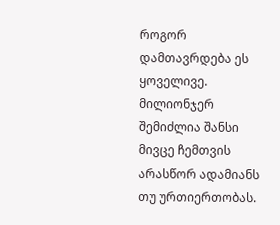როგორ დამთავრდება ეს ყოველივე. მილიონჯერ შემიძლია შანსი მივცე ჩემთვის არასწორ ადამიანს თუ ურთიერთობას.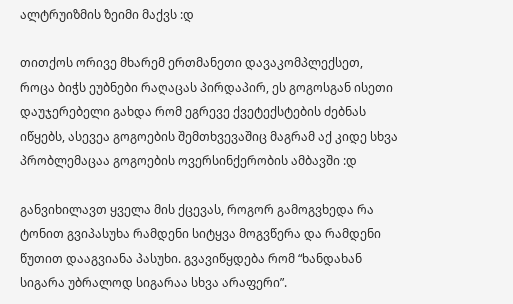ალტრუიზმის ზეიმი მაქვს :დ

თითქოს ორივე მხარემ ერთმანეთი დავაკომპლექსეთ, როცა ბიჭს ეუბნები რაღაცას პირდაპირ, ეს გოგოსგან ისეთი დაუჯერებელი გახდა რომ ეგრევე ქვეტექსტების ძებნას იწყებს, ასევეა გოგოების შემთხვევაშიც მაგრამ აქ კიდე სხვა პრობლემაცაა გოგოების ოვერსინქერობის ამბავში :დ

განვიხილავთ ყველა მის ქცევას, როგორ გამოგვხედა რა ტონით გვიპასუხა რამდენი სიტყვა მოგვწერა და რამდენი წუთით დააგვიანა პასუხი. გვავიწყდება რომ “ხანდახან სიგარა უბრალოდ სიგარაა სხვა არაფერი”.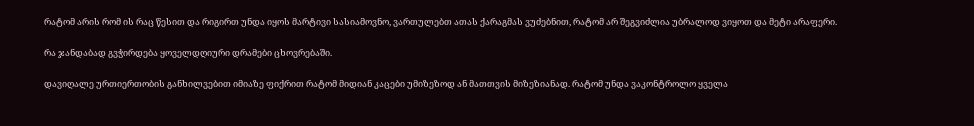რატომ არის რომ ის რაც წესით და რიგირთ უნდა იყოს მარტივი სასიამოვნო, ვართულებთ ათას ქარაგმას ვუძებნით, რატომ არ შეგვიძლია უბრალოდ ვიყოთ და მეტი არაფერი.

რა ჯანდაბად გვჭირდება ყოველდღიური დრამები ცხოვრებაში.

დავიღალე ურთიერთობის განხილვებით იმიაზე ფიქრით რატომ მიდიან კაცები უმიზეზოდ ან მათთვის მიზეზიანად. რატომ უნდა ვაკონტროლო ყველა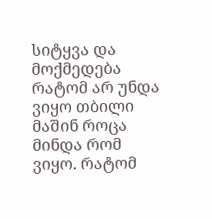სიტყვა და მოქმედება რატომ არ უნდა ვიყო თბილი მაშინ როცა მინდა რომ ვიყო. რატომ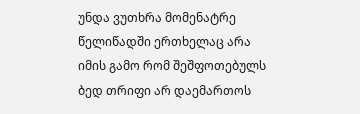უნდა ვუთხრა მომენატრე წელიწადში ერთხელაც არა იმის გამო რომ შეშფოთებულს ბედ თრიფი არ დაემართოს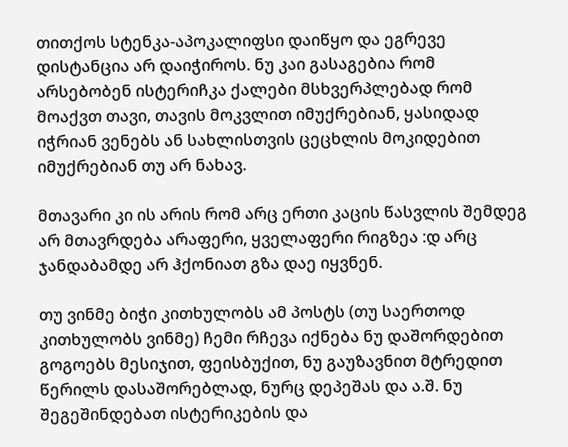თითქოს სტენკა-აპოკალიფსი დაიწყო და ეგრევე დისტანცია არ დაიჭიროს. ნუ კაი გასაგებია რომ არსებობენ ისტერიჩკა ქალები მსხვერპლებად რომ მოაქვთ თავი, თავის მოკვლით იმუქრებიან, ყასიდად იჭრიან ვენებს ან სახლისთვის ცეცხლის მოკიდებით იმუქრებიან თუ არ ნახავ.

მთავარი კი ის არის რომ არც ერთი კაცის წასვლის შემდეგ არ მთავრდება არაფერი, ყველაფერი რიგზეა :დ არც ჯანდაბამდე არ ჰქონიათ გზა დაე იყვნენ.

თუ ვინმე ბიჭი კითხულობს ამ პოსტს (თუ საერთოდ კითხულობს ვინმე) ჩემი რჩევა იქნება ნუ დაშორდებით გოგოებს მესიჯით, ფეისბუქით, ნუ გაუზავნით მტრედით წერილს დასაშორებლად, ნურც დეპეშას და ა.შ. ნუ შეგეშინდებათ ისტერიკების და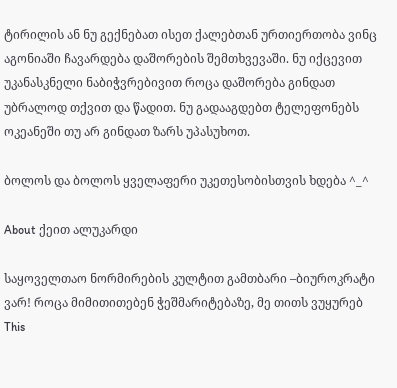ტირილის ან ნუ გექნებათ ისეთ ქალებთან ურთიერთობა ვინც აგონიაში ჩავარდება დაშორების შემთხვევაში. ნუ იქცევით უკანასკნელი ნაბიჭვრებივით როცა დაშორება გინდათ უბრალოდ თქვით და წადით. ნუ გადააგდებთ ტელეფონებს ოკეანეში თუ არ გინდათ ზარს უპასუხოთ.

ბოლოს და ბოლოს ყველაფერი უკეთესობისთვის ხდება ^_^

About ქეით ალუკარდი

საყოველთაო ნორმირების კულტით გამთბარი –ბიუროკრატი ვარ! როცა მიმითითებენ ჭეშმარიტებაზე, მე თითს ვუყურებ
This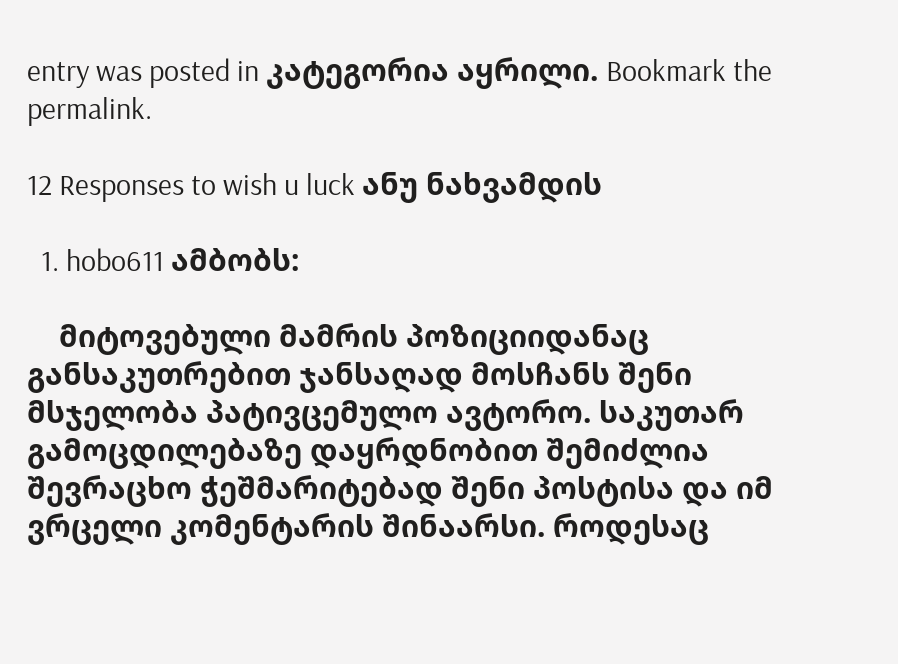entry was posted in კატეგორია აყრილი. Bookmark the permalink.

12 Responses to wish u luck ანუ ნახვამდის

  1. hobo611 ამბობს:

    მიტოვებული მამრის პოზიციიდანაც განსაკუთრებით ჯანსაღად მოსჩანს შენი მსჯელობა პატივცემულო ავტორო. საკუთარ გამოცდილებაზე დაყრდნობით შემიძლია შევრაცხო ჭეშმარიტებად შენი პოსტისა და იმ ვრცელი კომენტარის შინაარსი. როდესაც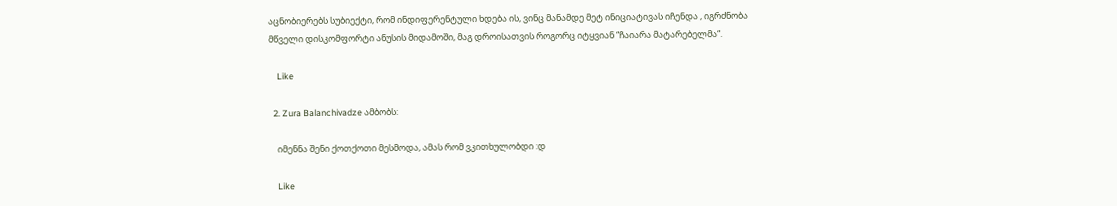აცნობიერებს სუბიექტი, რომ ინდიფერენტული ხდება ის, ვინც მანამდე მეტ ინიციატივას იჩენდა , იგრძნობა მწველი დისკომფორტი ანუსის მიდამოში, მაგ დროისათვის როგორც იტყვიან “ჩაიარა მატარებელმა“.

    Like

  2. Zura Balanchivadze ამბობს:

    იმენნა შენი ქოთქოთი მესმოდა, ამას რომ ვკითხულობდი :დ

    Like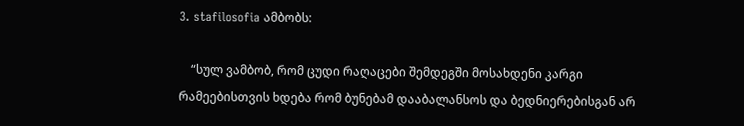3. stafilosofia ამბობს:

    “სულ ვამბობ, რომ ცუდი რაღაცები შემდეგში მოსახდენი კარგი რამეებისთვის ხდება რომ ბუნებამ დააბალანსოს და ბედნიერებისგან არ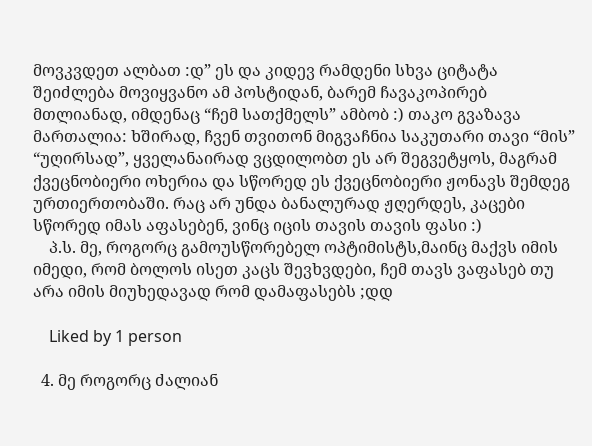მოვკვდეთ ალბათ :დ” ეს და კიდევ რამდენი სხვა ციტატა შეიძლება მოვიყვანო ამ პოსტიდან, ბარემ ჩავაკოპირებ მთლიანად, იმდენაც “ჩემ სათქმელს” ამბობ :) თაკო გვაზავა მართალია: ხშირად, ჩვენ თვითონ მიგვაჩნია საკუთარი თავი “მის” “უღირსად”, ყველანაირად ვცდილობთ ეს არ შეგვეტყოს, მაგრამ ქვეცნობიერი ოხერია და სწორედ ეს ქვეცნობიერი ჟონავს შემდეგ ურთიერთობაში. რაც არ უნდა ბანალურად ჟღერდეს, კაცები სწორედ იმას აფასებენ, ვინც იცის თავის თავის ფასი :)
    პ.ს. მე, როგორც გამოუსწორებელ ოპტიმისტს,მაინც მაქვს იმის იმედი, რომ ბოლოს ისეთ კაცს შევხვდები, ჩემ თავს ვაფასებ თუ არა იმის მიუხედავად რომ დამაფასებს ;დდ

    Liked by 1 person

  4. მე როგორც ძალიან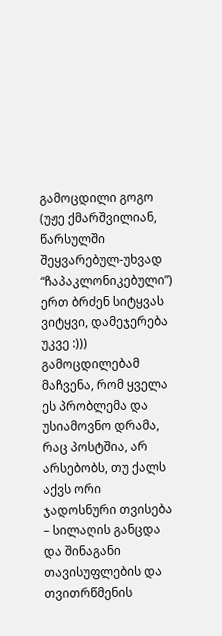გამოცდილი გოგო (უჟე ქმარშვილიან, წარსულში შეყვარებულ-უხვად “ჩაპაკლონიკებული”) ერთ ბრძენ სიტყვას ვიტყვი, დამეჯერება უკვე :))) გამოცდილებამ მაჩვენა, რომ ყველა ეს პრობლემა და უსიამოვნო დრამა, რაც პოსტშია, არ არსებობს, თუ ქალს აქვს ორი ჯადოსნური თვისება – სილაღის განცდა და შინაგანი თავისუფლების და თვითრწმენის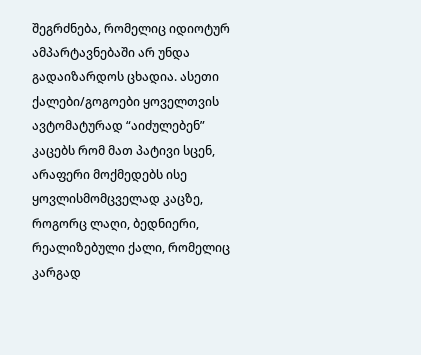შეგრძნება, რომელიც იდიოტურ ამპარტავნებაში არ უნდა გადაიზარდოს ცხადია. ასეთი ქალები/გოგოები ყოველთვის ავტომატურად “აიძულებენ” კაცებს რომ მათ პატივი სცენ, არაფერი მოქმედებს ისე ყოვლისმომცველად კაცზე, როგორც ლაღი, ბედნიერი, რეალიზებული ქალი, რომელიც კარგად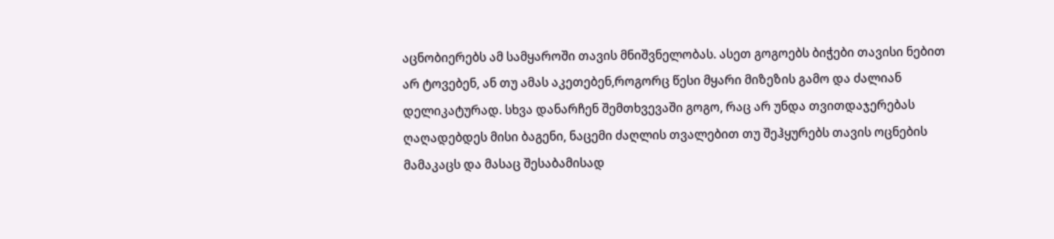აცნობიერებს ამ სამყაროში თავის მნიშვნელობას. ასეთ გოგოებს ბიჭები თავისი ნებით არ ტოვებენ, ან თუ ამას აკეთებენ,როგორც წესი მყარი მიზეზის გამო და ძალიან დელიკატურად. სხვა დანარჩენ შემთხვევაში გოგო, რაც არ უნდა თვითდაჯერებას ღაღადებდეს მისი ბაგენი, ნაცემი ძაღლის თვალებით თუ შეჰყურებს თავის ოცნების მამაკაცს და მასაც შესაბამისად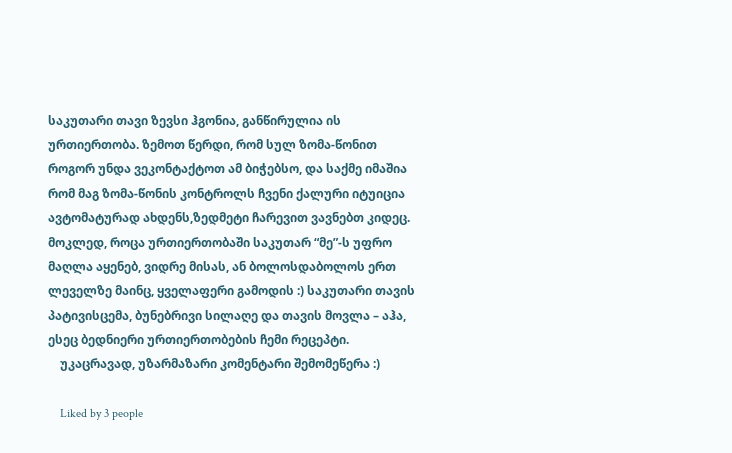საკუთარი თავი ზევსი ჰგონია, განწირულია ის ურთიერთობა. ზემოთ წერდი, რომ სულ ზომა-წონით როგორ უნდა ვეკონტაქტოთ ამ ბიჭებსო, და საქმე იმაშია რომ მაგ ზომა-წონის კონტროლს ჩვენი ქალური იტუიცია ავტომატურად ახდენს,ზედმეტი ჩარევით ვავნებთ კიდეც. მოკლედ, როცა ურთიერთობაში საკუთარ “მე”-ს უფრო მაღლა აყენებ, ვიდრე მისას, ან ბოლოსდაბოლოს ერთ ლეველზე მაინც, ყველაფერი გამოდის :) საკუთარი თავის პატივისცემა, ბუნებრივი სილაღე და თავის მოვლა – აჰა, ესეც ბედნიერი ურთიერთობების ჩემი რეცეპტი.
    უკაცრავად, უზარმაზარი კომენტარი შემომეწერა :)

    Liked by 3 people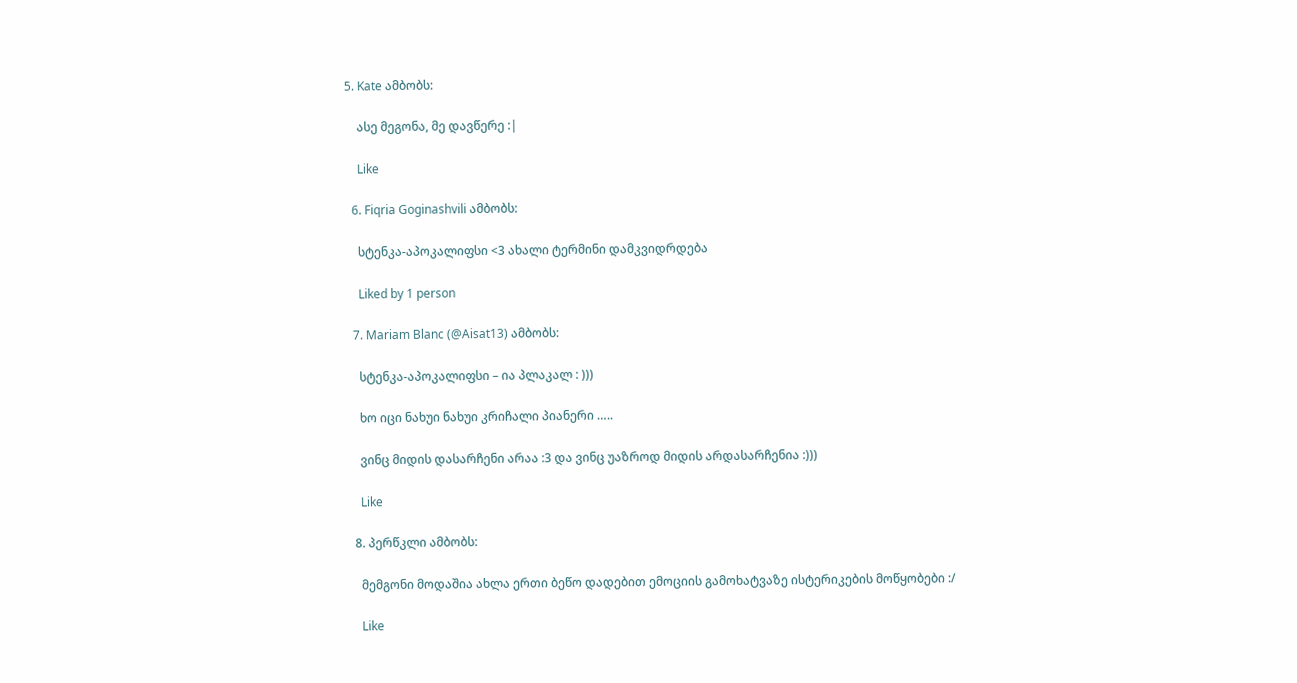5. Kate ამბობს:

    ასე მეგონა, მე დავწერე :|

    Like

  6. Fiqria Goginashvili ამბობს:

    სტენკა-აპოკალიფსი <3 ახალი ტერმინი დამკვიდრდება

    Liked by 1 person

  7. Mariam Blanc (@Aisat13) ამბობს:

    სტენკა-აპოკალიფსი – ია პლაკალ : )))

    ხო იცი ნახუი ნახუი კრიჩალი პიანერი …..

    ვინც მიდის დასარჩენი არაა :3 და ვინც უაზროდ მიდის არდასარჩენია :)))

    Like

  8. პერწკლი ამბობს:

    მემგონი მოდაშია ახლა ერთი ბეწო დადებით ემოციის გამოხატვაზე ისტერიკების მოწყობები :/

    Like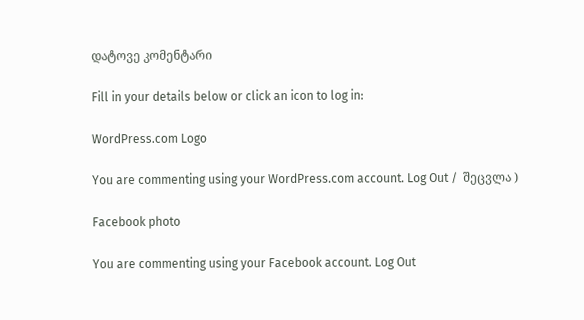დატოვე კომენტარი

Fill in your details below or click an icon to log in:

WordPress.com Logo

You are commenting using your WordPress.com account. Log Out /  შეცვლა )

Facebook photo

You are commenting using your Facebook account. Log Out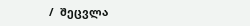/  შეცვლა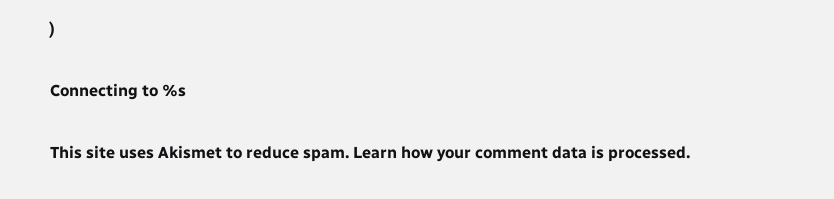)

Connecting to %s

This site uses Akismet to reduce spam. Learn how your comment data is processed.